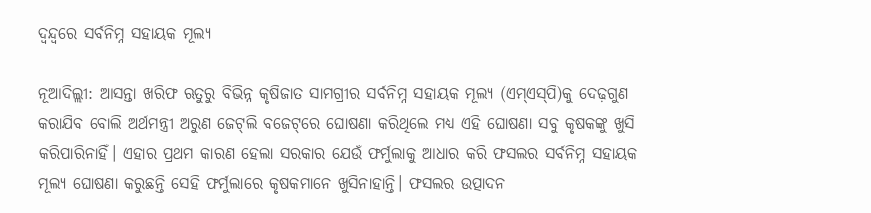ଦ୍ୱନ୍ଦ୍ୱରେ ସର୍ବନିମ୍ନ ସହାୟକ ମୂଲ୍ୟ

ନୂଆଦିଲ୍ଲୀ: ଆସନ୍ତା ଖରିଫ ଋତୁରୁ ବିଭିନ୍ନ କୃଷିଜାତ ସାମଗ୍ରୀର ସର୍ବନିମ୍ନ ସହାୟକ ମୂଲ୍ୟ (ଏମ୍‌ଏସ୍‌ପି)କୁ ଦେଢ଼ଗୁଣ କରାଯିବ ବୋଲି ଅର୍ଥମନ୍ତ୍ରୀ ଅରୁଣ ଜେଟ୍‌ଲି ବଜେଟ୍‌ରେ ଘୋଷଣା କରିଥିଲେ ମଧ୍ୟ ଏହି ଘୋଷଣା ସବୁ କୃଷକଙ୍କୁ ଖୁସି କରିପାରିନାହିଁ। ଏହାର ପ୍ରଥମ କାରଣ ହେଲା ସରକାର ଯେଉଁ ଫର୍ମୁଲାକୁ ଆଧାର କରି ଫସଲର ସର୍ବନିମ୍ନ ସହାୟକ ମୂଲ୍ୟ ଘୋଷଣା କରୁଛନ୍ତି ସେହି ଫର୍ମୁଲାରେ କୃଷକମାନେ ଖୁସିନାହାନ୍ତି। ଫସଲର ଉତ୍ପାଦନ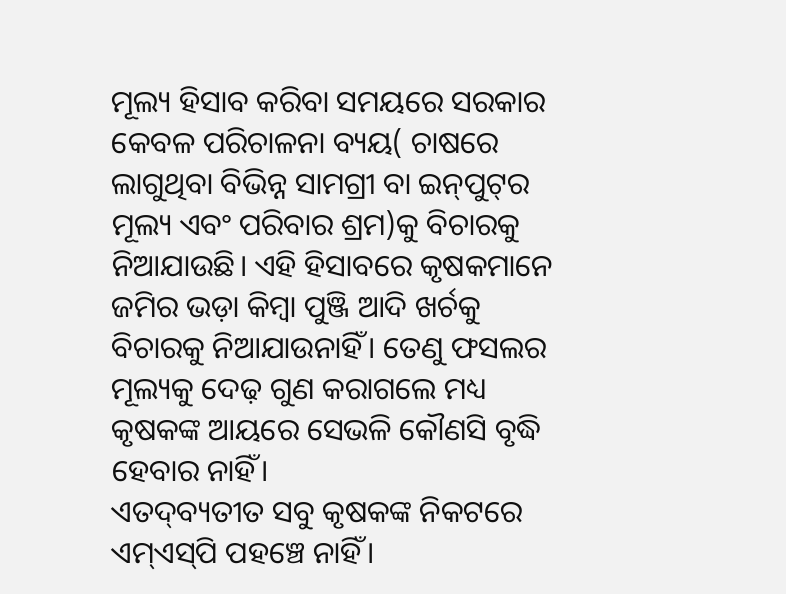ମୂଲ୍ୟ ହିସାବ କରିବା ସମୟରେ ସରକାର କେବଳ ପରିଚାଳନା ବ୍ୟୟ( ଚାଷରେ ଲାଗୁଥିବା ବିଭିନ୍ନ ସାମଗ୍ରୀ ବା ଇନ୍‌ପୁଟ୍‌ର ମୂଲ୍ୟ ଏବଂ ପରିବାର ଶ୍ରମ)କୁ ବିଚାରକୁ ନିଆଯାଉଛି। ଏହି ହିସାବରେ କୃଷକମାନେ ଜମିର ଭଡ଼ା କିମ୍ବା ପୁଞ୍ଜି ଆଦି ଖର୍ଚକୁ ବିଚାରକୁ ନିଆଯାଉନାହିଁ। ତେଣୁ ଫସଲର ମୂଲ୍ୟକୁ ଦେଢ଼ ଗୁଣ କରାଗଲେ ମଧ୍ୟ କୃଷକଙ୍କ ଆୟରେ ସେଭଳି କୌଣସି ବୃଦ୍ଧି ହେବାର ନାହିଁ।
ଏତଦ୍‌ବ୍ୟତୀତ ସବୁ କୃଷକଙ୍କ ନିକଟରେ ଏମ୍‌ଏସ୍‌ପି ପହଞ୍ଚେ ନାହିଁ।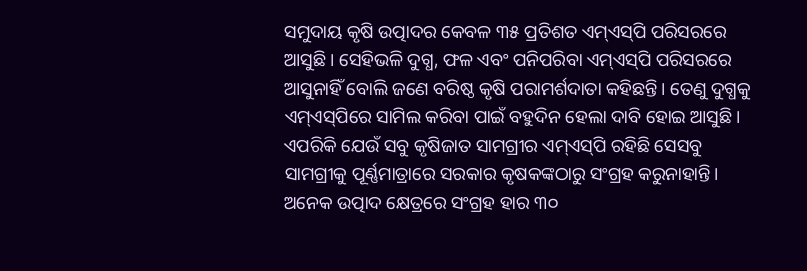ସମୁଦାୟ କୃଷି ଉତ୍ପାଦର କେବଳ ୩୫ ପ୍ରତିଶତ ଏମ୍‌ଏସ୍‌ପି ପରିସରରେ ଆସୁଛି। ସେହିଭଳି ଦୁଗ୍ଧ, ଫଳ ଏବଂ ପନିପରିବା ଏମ୍‌ଏସ୍‌ପି ପରିସରରେ ଆସୁନାହିଁ ବୋଲି ଜଣେ ବରିଷ୍ଠ କୃଷି ପରାମର୍ଶଦାତା କହିଛନ୍ତି। ତେଣୁ ଦୁଗ୍ଧକୁ ଏମ୍‌ଏସ୍‌ପିରେ ସାମିଲ କରିବା ପାଇଁ ବହୁଦିନ ହେଲା ଦାବି ହୋଇ ଆସୁଛି। ଏପରିକି ଯେଉଁ ସବୁ କୃଷିଜାତ ସାମଗ୍ରୀର ଏମ୍‌ଏସ୍‌ପି ରହିଛି ସେସବୁ ସାମଗ୍ରୀକୁ ପୂର୍ଣ୍ଣମାତ୍ରାରେ ସରକାର କୃଷକଙ୍କଠାରୁ ସଂଗ୍ରହ କରୁନାହାନ୍ତି। ଅନେକ ଉତ୍ପାଦ କ୍ଷେତ୍ରରେ ସଂଗ୍ରହ ହାର ୩୦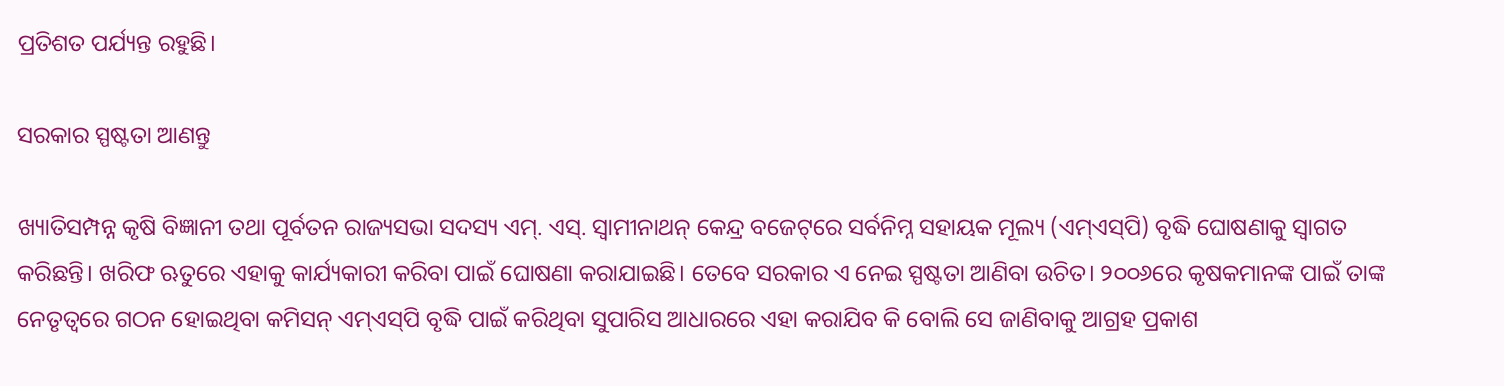ପ୍ରତିଶତ ପର୍ଯ୍ୟନ୍ତ ରହୁଛି।

ସରକାର ସ୍ପଷ୍ଟତା ଆଣନ୍ତୁ

ଖ୍ୟାତିସମ୍ପନ୍ନ କୃଷି ବିଜ୍ଞାନୀ ତଥା ପୂର୍ବତନ ରାଜ୍ୟସଭା ସଦସ୍ୟ ଏମ୍‌. ଏସ୍‌. ସ୍ୱାମୀନାଥନ୍‌ କେନ୍ଦ୍ର ବଜେଟ୍‌ରେ ସର୍ବନିମ୍ନ ସହାୟକ ମୂଲ୍ୟ (ଏମ୍‌ଏସ୍‌ପି) ବୃଦ୍ଧି ଘୋଷଣାକୁ ସ୍ୱାଗତ କରିଛନ୍ତି। ଖରିଫ ଋତୁରେ ଏହାକୁ କାର୍ଯ୍ୟକାରୀ କରିବା ପାଇଁ ଘୋଷଣା କରାଯାଇଛି। ତେବେ ସରକାର ଏ ନେଇ ସ୍ପଷ୍ଟତା ଆଣିବା ଉଚିତ। ୨୦୦୬ରେ କୃଷକମାନଙ୍କ ପାଇଁ ତାଙ୍କ ନେତୃତ୍ୱରେ ଗଠନ ହୋଇଥିବା କମିସନ୍‌ ଏମ୍‌ଏସ୍‌ପି ବୃଦ୍ଧି ପାଇଁ କରିଥିବା ସୁପାରିସ ଆଧାରରେ ଏହା କରାଯିବ କି ବୋଲି ସେ ଜାଣିବାକୁ ଆଗ୍ରହ ପ୍ରକାଶ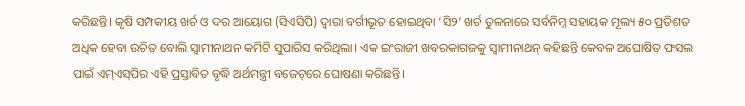କରିଛନ୍ତି। କୃଷି ସମ୍ପକୀୟ ଖର୍ଚ ଓ ଦର ଆୟୋଗ (ସିଏସିପି) ଦ୍ୱାରା ବର୍ଗୀଭୂତ ହୋଇଥିବା ‘ସି୨’ ଖର୍ଚ ତୁଳନାରେ ସର୍ବନିମ୍ନ ସହାୟକ ମୂଲ୍ୟ ୫୦ ପ୍ରତିଶତ ଅଧିକ ହେବା ଉଚିତ ବୋଲି ସ୍ୱାମୀନାଥନ କମିଟି ସୁପାରିସ କରିଥିଲା। ଏକ ଇଂରାଜୀ ଖବରକାଗଜକୁ ସ୍ୱାମୀନାଥନ୍‌ କହିଛନ୍ତି କେବଳ ଅଘୋଷିତ ଫସଲ ପାଇଁ ଏମ୍‌ଏସ୍‌ପିର ଏହି ପ୍ରସ୍ତାବିତ ବୃଦ୍ଧି ଅର୍ଥମନ୍ତ୍ରୀ ବଜେଟ୍‌ରେ ଘୋଷଣା କରିଛନ୍ତି।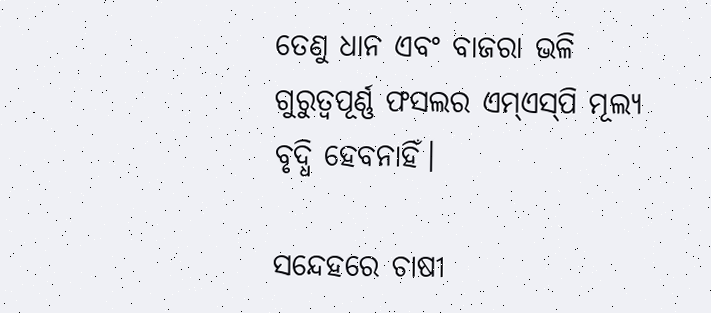ତେଣୁ ଧାନ ଏବଂ ବାଜରା ଭଳି ଗୁରୁତ୍ୱପୂର୍ଣ୍ଣ ଫସଲର ଏମ୍‌ଏସ୍‌ପି ମୂଲ୍ୟ ବୃଦ୍ଧି ହେବନାହିଁ।

ସନ୍ଦେହରେ ଚାଷୀ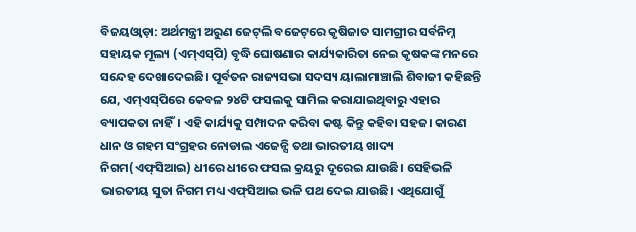ବିଜୟଓ୍ଵାଡ଼ା: ଅର୍ଥମନ୍ତ୍ରୀ ଅରୁଣ ଜେଟ୍‌ଲି ବଜେଟ୍‌ରେ କୃଷିଜାତ ସାମଗ୍ରୀର ସର୍ବନିମ୍ନ ସହାୟକ ମୂଲ୍ୟ (ଏମ୍‌ଏସ୍‌ପି) ବୃଦ୍ଧି ଘୋଷଣାର କାର୍ଯ୍ୟକାରିତା ନେଇ କୃଷକଙ୍କ ମନରେ ସନ୍ଦେହ ଦେଖାଦେଇଛି। ପୂର୍ବତନ ରାଜ୍ୟସଭା ସଦସ୍ୟ ୟାଲାମାଞ୍ଚାଲି ଶିବାଜୀ କହିଛନ୍ତି ଯେ, ଏମ୍‌ଏସ୍‌ପିରେ କେବଳ ୨୪ଟି ଫସଲକୁ ସାମିଲ କରାଯାଇଥିବାରୁ ଏହାର ବ୍ୟାପକତା ନାହିଁ। ଏହି କାର୍ଯ୍ୟକୁ ସମ୍ପାଦନ କରିବା କଷ୍ଟ କିନ୍ତୁ କହିବା ସହଜ। କାରଣ ଧାନ ଓ ଗହମ ସଂଗ୍ରହର ନୋଡାଲ ଏଜେନ୍ସି ତଥା ଭାରତୀୟ ଖାଦ୍ୟ ନିଗମ(ଏଫ୍‌ସିଆଇ) ଧୀରେ ଧୀରେ ଫସଲ କ୍ରୟରୁ ଦୂରେଇ ଯାଉଛି। ସେହିଭଳି ଭାରତୀୟ ସୁତା ନିଗମ ମଧ୍ୟ ଏଫ୍‌ସିଆଇ ଭଳି ପଥ ଦେଇ ଯାଉଛି। ଏଥିଯୋଗୁଁ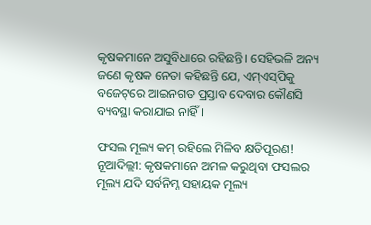କୃଷକମାନେ ଅସୁବିଧାରେ ରହିଛନ୍ତି। ସେହିଭଳି ଅନ୍ୟ ଜଣେ କୃଷକ ନେତା କହିଛନ୍ତି ଯେ, ଏମ୍‌ଏସ୍‌ପିକୁ ବଜେଟ୍‌ରେ ଆଇନଗତ ପ୍ରସ୍ତାବ ଦେବାର କୌଣସି ବ୍ୟବସ୍ଥା କରାଯାଇ ନାହିଁ।

ଫସଲ ମୂଲ୍ୟ କମ୍‌ ରହିଲେ ମିଳିବ କ୍ଷତିପୂରଣ!
ନୂଆଦିଲ୍ଲୀ: କୃଷକମାନେ ଅମଳ କରୁଥିବା ଫସଲର ମୂଲ୍ୟ ଯଦି ସର୍ବନିମ୍ନ ସହାୟକ ମୂଲ୍ୟ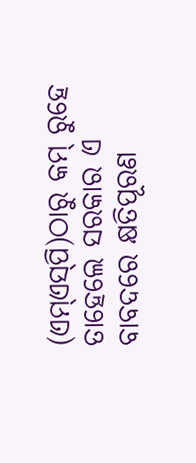(ଏମ୍‌ଏସ୍‌ପି)ଠାରୁ କମ୍‌ ରୁହେ ତାହେଲେ ସରକାର ଏ ବାବଦରେ କ୍ଷତିପୂରଣ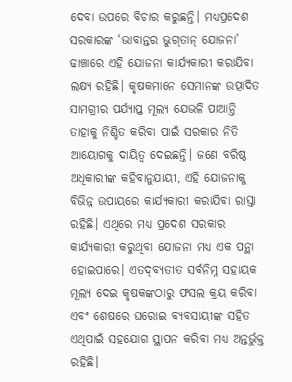ଦେବା ଉପରେ ବିଚାର କରୁଛନ୍ତି। ମଧ୍ୟପ୍ରଦେଶ ସରକାରଙ୍କ ‘ଭାବାନ୍ତର ଭୁଗ୍‌ତାନ୍‌ ଯୋଜନା’ ଢାଞ୍ଚାରେ ଏହି ଯୋଜନା କାର୍ଯ୍ୟକାରୀ କରାଯିବା ଲକ୍ଷ୍ୟ ରହିଛି। କୃଷକମାନେ ସେମାନଙ୍କ ଉତ୍ପାଦିତ ସାମଗ୍ରୀର ପର୍ଯ୍ୟାପ୍ତ ମୂଲ୍ୟ ଯେଭଳି ପାଆନ୍ତି ତାହାକୁ ନିଶ୍ଚିତ କରିବା ପାଇଁ ସରକାର ନିତି ଆୟୋଗକୁ ଦାୟିତ୍ୱ ଦେଇଛନ୍ତି। ଜଣେ ବରିଷ୍ଠ ଅଧିକାରୀଙ୍କ କହିବାନୁଯାୟୀ, ଏହି ଯୋଜନାକୁ ବିଭିନ୍ନ ଉପାୟରେ କାର୍ଯ୍ୟକାରୀ କରାଯିବା ରାସ୍ତା ରହିଛି। ଏଥିରେ ମଧ୍ୟ ପ୍ରଦେଶ ସରକାର କାର୍ଯ୍ୟକାରୀ କରୁଥିବା ଯୋଜନା ମଧ୍ୟ ଏକ ପନ୍ଥା ହୋଇପାରେ। ଏତଦ୍‌ବ୍ୟତୀତ ସର୍ବନିମ୍ନ ସହାୟକ ମୂଲ୍ୟ ଦେଇ କୃଷକଙ୍କଠାରୁ ଫସଲ କ୍ରୟ କରିବା ଏବଂ ଶେଷରେ ଘରୋଇ ବ୍ୟବସାୟୀଙ୍କ ସହିତ ଏଥିପାଇଁ ସହଯୋଗ ସ୍ଥାପନ କରିବା ମଧ୍ୟ ଅନ୍ତର୍ଭୁକ୍ତ ରହିଛି।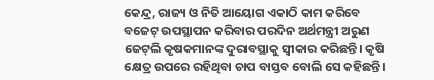କେନ୍ଦ୍ର, ରାଜ୍ୟ ଓ ନିତି ଆୟୋଗ ଏକାଠି କାମ କରିବେ
ବଜେଟ୍‌ ଉପସ୍ଥାପନ କରିବାର ପରଦିନ ଅର୍ଥମନ୍ତ୍ରୀ ଅରୁଣ ଜେଟ୍‌ଲି କୃଷକମାନଙ୍କ ଦୁରାବସ୍ଥାକୁ ସ୍ୱୀକାର କରିଛନ୍ତି। କୃଷି କ୍ଷେତ୍ର ଉପରେ ରହିଥିବା ଚାପ ବାସ୍ତବ ବୋଲି ସେ କହିଛନ୍ତି।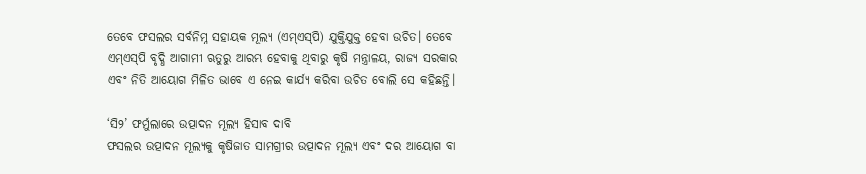ତେବେ ଫସଲର ସର୍ବନିମ୍ନ ସହାୟକ ମୂଲ୍ୟ (ଏମ୍‌ଏସ୍‌ପି) ଯୁକ୍ତିଯୁକ୍ତ ହେବା ଉଚିତ। ତେବେ ଏମ୍‌ଏସ୍‌ପି ବୃଦ୍ଧି ଆଗାମୀ ଋତୁରୁ ଆରମ୍ଭ ହେବାକୁ ଥିବାରୁ କୃଷି ମନ୍ତ୍ରାଳୟ, ରାଜ୍ୟ ସରକାର ଏବଂ ନିତି ଆୟୋଗ ମିଳିତ ଭାବେ ଏ ନେଇ କାର୍ଯ୍ୟ କରିବା ଉଚିତ ବୋଲି ସେ କହିଛନ୍ତି।

‘ସି୨’ ଫର୍ମୁଲାରେ ଉତ୍ପାଦନ ମୂଲ୍ୟ ହିସାବ ଦାବି
ଫସଲର ଉତ୍ପାଦନ ମୂଲ୍ୟକୁ କୃଷିଜାତ ସାମଗ୍ରୀର ଉତ୍ପାଦନ ମୂଲ୍ୟ ଏବଂ ଦର ଆୟୋଗ ବା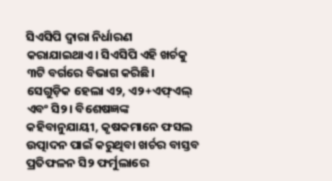ସିଏସିପି ଦ୍ୱାରା ନିର୍ଧାରଣ କରାଯାଇଥାଏ। ସିଏସିପି ଏହି ଖର୍ଚକୁ ୩ଟି ବର୍ଗରେ ବିଭାଗ କରିଛି। ସେଗୁଡ଼ିକ ହେଲା ଏ୨, ଏ୨+ଏଫ୍‌ଏଲ୍‌ ଏବଂ ସି୨। ବିଶେଷଜ୍ଞଙ୍କ କହିବାନୁଯାୟୀ, କୃଷକମାନେ ଫସଲ ଉତ୍ପାଦନ ପାଇଁ କରୁଥିବା ଖର୍ଚର ବାସ୍ତବ ପ୍ରତିଫଳନ ସି୨ ଫର୍ମୁଲାରେ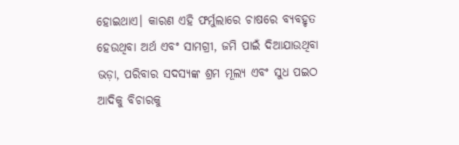ହୋଇଥାଏ। କାରଣ ଏହି ଫର୍ମୁଲାରେ ଚାଷରେ ବ୍ୟବହୃତ ହେଉଥିବା ଅର୍ଥ ଏବଂ ସାମଗ୍ରୀ, ଜମି ପାଇଁ ଦିଆଯାଉଥିବା ଭଡ଼ା, ପରିବାର ସଦସ୍ୟଙ୍କ ଶ୍ରମ ମୂଲ୍ୟ ଏବଂ ସୁଧ ପଇଠ ଆଦିକୁ ବିଚାରକୁ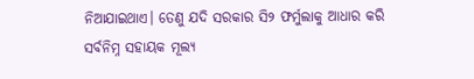ନିଆଯାଇଥାଏ। ତେଣୁ ଯଦି ସରକାର ସି୨ ଫର୍ମୁଲାକୁ ଆଧାର କରି ସର୍ବନିମ୍ନ ସହାୟକ ମୂଲ୍ୟ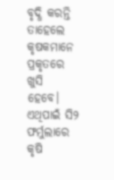ବୃଦ୍ଧି କରନ୍ତି ତାହେଲେ କୃଷକମାନେ ପ୍ରକୃତରେ ଖୁସି ହେବେ। ଏଥିପାଇଁ ସି୨ ଫର୍ମୁଲାରେ କୃଷି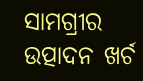ସାମଗ୍ରୀର ଉତ୍ପାଦନ ଖର୍ଚ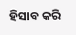ହିସାବ କରି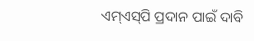ଏମ୍‌ଏସ୍‌ପି ପ୍ରଦାନ ପାଇଁ ଦାବି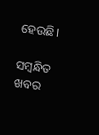ହେଉଛି।

ସମ୍ବନ୍ଧିତ ଖବର